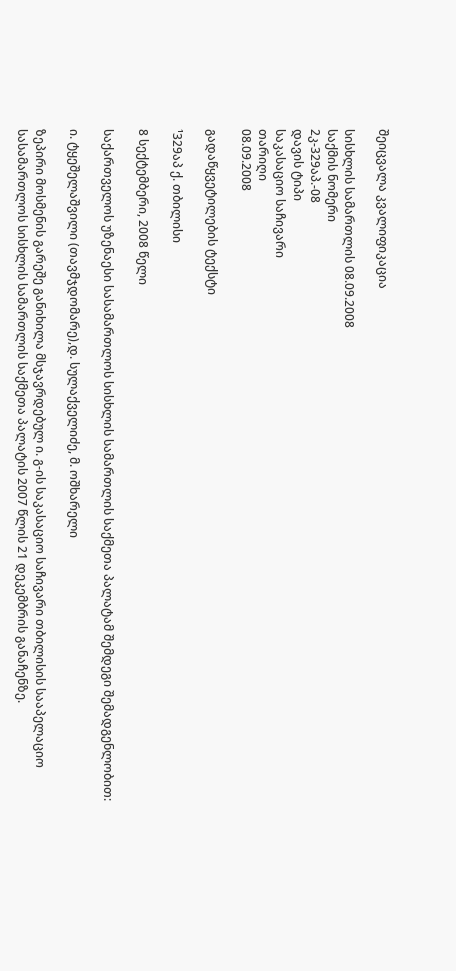შეიცვალა კვალიფიკაცია

სისხლის სამართლის 08.09.2008
საქმის ნომერი
2კ-329აპ.-08
დავის ტიპი
საკასაციო საჩივარი
თარიღი
08.09.2008

გადაწყვეტილების ტექსტი

¹329აპ ქ. თბილისი

8 სექტემბერი, 2008 წელი

საქართველოს უზენაესი სასამართლოს სისხლის სამართლის საქმეთა პალატამ შემდეგი შემადგენლობით:

ი. ტყეშელაშვილი (თავმჯდომარე),დ. სულაქველიძე, მ. ოშხარელი

ზეპირი მოსმენის გარეშე განიხილა მსჯავრდებულ ი. გ-ის საკასაციო საჩივარი თბილისის სააპელაციო სასამართლოს სისხლის სამართლის საქმეთა პალატის 2007 წლის 21 დეკემბრის განაჩენზე.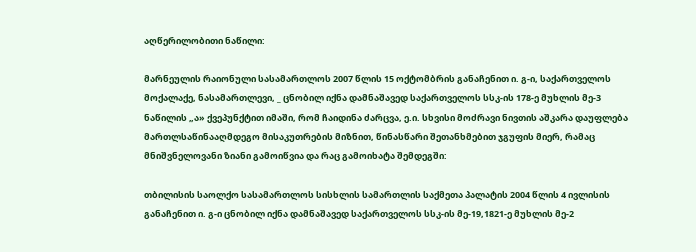აღწერილობითი ნაწილი:

მარნეულის რაიონული სასამართლოს 2007 წლის 15 ოქტომბრის განაჩენით ი. გ-ი, საქართველოს მოქალაქე, ნასამართლევი, _ ცნობილ იქნა დამნაშავედ საქართველოს სსკ-ის 178-ე მუხლის მე-3 ნაწილის „ა» ქვეპუნქტით იმაში, რომ ჩაიდინა ძარცვა, ე.ი. სხვისი მოძრავი ნივთის აშკარა დაუფლება მართლსაწინააღმდეგო მისაკუთრების მიზნით, წინასწარი შეთანხმებით ჯგუფის მიერ, რამაც მნიშვნელოვანი ზიანი გამოიწვია და რაც გამოიხატა შემდეგში:

თბილისის საოლქო სასამართლოს სისხლის სამართლის საქმეთა პალატის 2004 წლის 4 ივლისის განაჩენით ი. გ-ი ცნობილ იქნა დამნაშავედ საქართველოს სსკ-ის მე-19,1821-ე მუხლის მე-2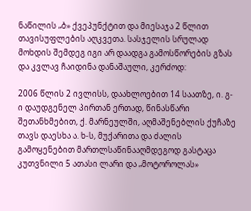ნაწილის „ბ» ქვეპუნქტით და მიესაჯა 2 წლით თავისუფლების აღკვეთა. სასჯელის სრულად მოხდის შემდეგ იგი არ დაადგა გამოსწორების გზას და კვლავ ჩაიდინა დანაშაული, კერძოდ:

2006 წლის 2 ივლისს, დაახლოებით 14 საათზე, ი. გ-ი დაუდგენელ პირთან ერთად, წინასწარი შეთანხმებით, ქ. მარნეულში, აღმაშენებლის ქუჩაზე თავს დაესხა ა. ხ-ს, მუქარითა და ძალის გამოყენებით მართლსაწინააღმდეგოდ გასტაცა კუთვნილი 5 ათასი ლარი და „მოტოროლას»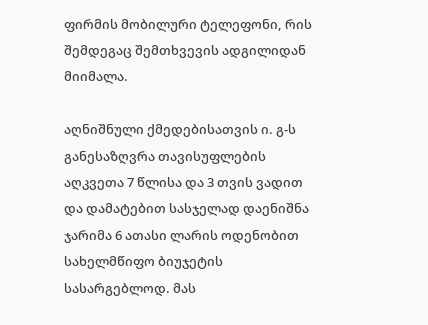ფირმის მობილური ტელეფონი, რის შემდეგაც შემთხვევის ადგილიდან მიიმალა.

აღნიშნული ქმედებისათვის ი. გ-ს განესაზღვრა თავისუფლების აღკვეთა 7 წლისა და 3 თვის ვადით და დამატებით სასჯელად დაენიშნა ჯარიმა 6 ათასი ლარის ოდენობით სახელმწიფო ბიუჯეტის სასარგებლოდ. მას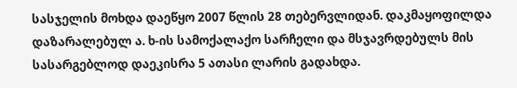სასჯელის მოხდა დაეწყო 2007 წლის 28 თებერვლიდან. დაკმაყოფილდა დაზარალებულ ა. ხ-ის სამოქალაქო სარჩელი და მსჯავრდებულს მის სასარგებლოდ დაეკისრა 5 ათასი ლარის გადახდა.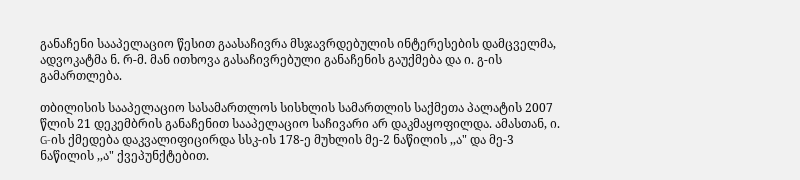განაჩენი სააპელაციო წესით გაასაჩივრა მსჯავრდებულის ინტერესების დამცველმა, ადვოკატმა ნ. რ-მ. მან ითხოვა გასაჩივრებული განაჩენის გაუქმება და ი. გ-ის გამართლება.

თბილისის სააპელაციო სასამართლოს სისხლის სამართლის საქმეთა პალატის 2007 წლის 21 დეკემბრის განაჩენით სააპელაციო საჩივარი არ დაკმაყოფილდა. ამასთან, ი. G-ის ქმედება დაკვალიფიცირდა სსკ-ის 178-ე მუხლის მე-2 ნაწილის ,,ა" და მე-3 ნაწილის ,,ა" ქვეპუნქტებით.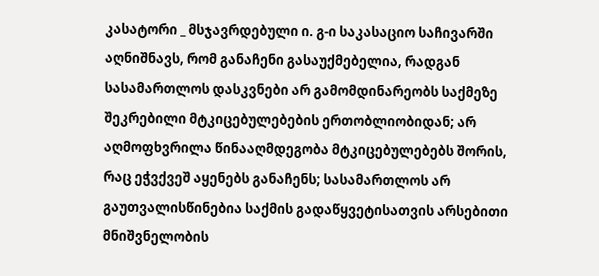კასატორი _ მსჯავრდებული ი. გ-ი საკასაციო საჩივარში აღნიშნავს, რომ განაჩენი გასაუქმებელია, რადგან სასამართლოს დასკვნები არ გამომდინარეობს საქმეზე შეკრებილი მტკიცებულებების ერთობლიობიდან; არ აღმოფხვრილა წინააღმდეგობა მტკიცებულებებს შორის, რაც ეჭვქვეშ აყენებს განაჩენს; სასამართლოს არ გაუთვალისწინებია საქმის გადაწყვეტისათვის არსებითი მნიშვნელობის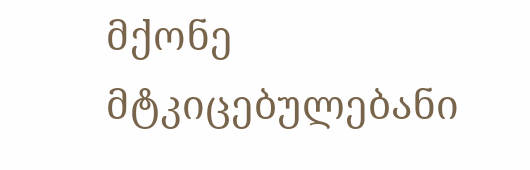მქონე მტკიცებულებანი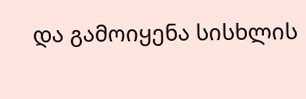და გამოიყენა სისხლის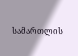სამართლის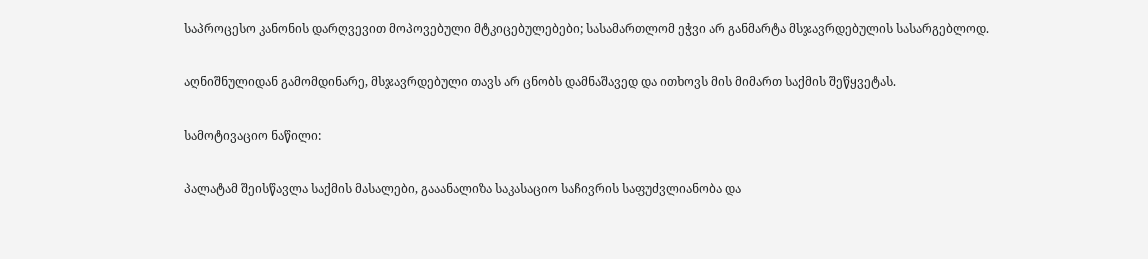საპროცესო კანონის დარღვევით მოპოვებული მტკიცებულებები; სასამართლომ ეჭვი არ განმარტა მსჯავრდებულის სასარგებლოდ.

აღნიშნულიდან გამომდინარე, მსჯავრდებული თავს არ ცნობს დამნაშავედ და ითხოვს მის მიმართ საქმის შეწყვეტას.

სამოტივაციო ნაწილი:

პალატამ შეისწავლა საქმის მასალები, გააანალიზა საკასაციო საჩივრის საფუძვლიანობა და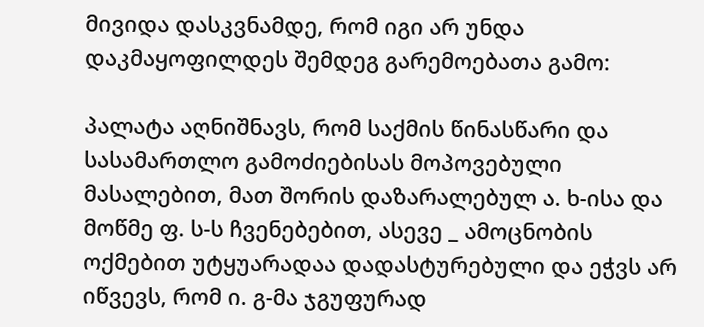მივიდა დასკვნამდე, რომ იგი არ უნდა დაკმაყოფილდეს შემდეგ გარემოებათა გამო:

პალატა აღნიშნავს, რომ საქმის წინასწარი და სასამართლო გამოძიებისას მოპოვებული მასალებით, მათ შორის დაზარალებულ ა. ხ-ისა და მოწმე ფ. ს-ს ჩვენებებით, ასევე _ ამოცნობის ოქმებით უტყუარადაა დადასტურებული და ეჭვს არ იწვევს, რომ ი. გ-მა ჯგუფურად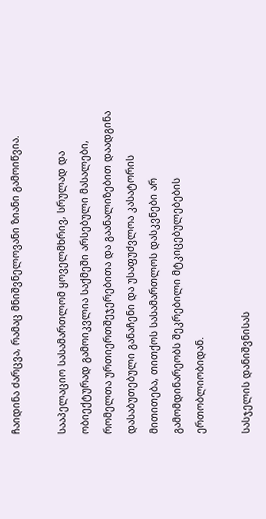ჩაიდინა ძარცვა, რამაც მნიშვნელოვანი ზიანი გამოიწვია.

სააპელაციო სასამართლომ ყოველმხრივ, სრულად და ობიექტურად გამოიკვლია საქმეში არსებული მასალები, რომელთა ურთიერთშეჯერებითა და გაანალიზებით დაადგინა დასაბუთებული განაჩენი და უსაფუძვლოა კასატორის მითითება, თითქოს სასამართლოს დასკვნები არ გამომდინარეობს შეკრებილი მტკიცებულებების ერთობლიობიდან.

სასჯელის დანიშვნისას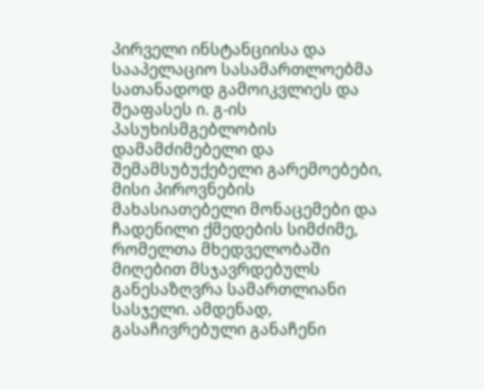პირველი ინსტანციისა და სააპელაციო სასამართლოებმა სათანადოდ გამოიკვლიეს და შეაფასეს ი. გ-ის პასუხისმგებლობის დამამძიმებელი და შემამსუბუქებელი გარემოებები, მისი პიროვნების მახასიათებელი მონაცემები და ჩადენილი ქმედების სიმძიმე, რომელთა მხედველობაში მიღებით მსჯავრდებულს განესაზღვრა სამართლიანი სასჯელი. ამდენად, გასაჩივრებული განაჩენი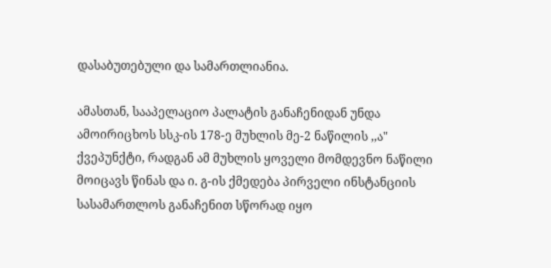დასაბუთებული და სამართლიანია.

ამასთან, სააპელაციო პალატის განაჩენიდან უნდა ამოირიცხოს სსკ-ის 178-ე მუხლის მე-2 ნაწილის ,,ა" ქვეპუნქტი, რადგან ამ მუხლის ყოველი მომდევნო ნაწილი მოიცავს წინას და ი. გ-ის ქმედება პირველი ინსტანციის სასამართლოს განაჩენით სწორად იყო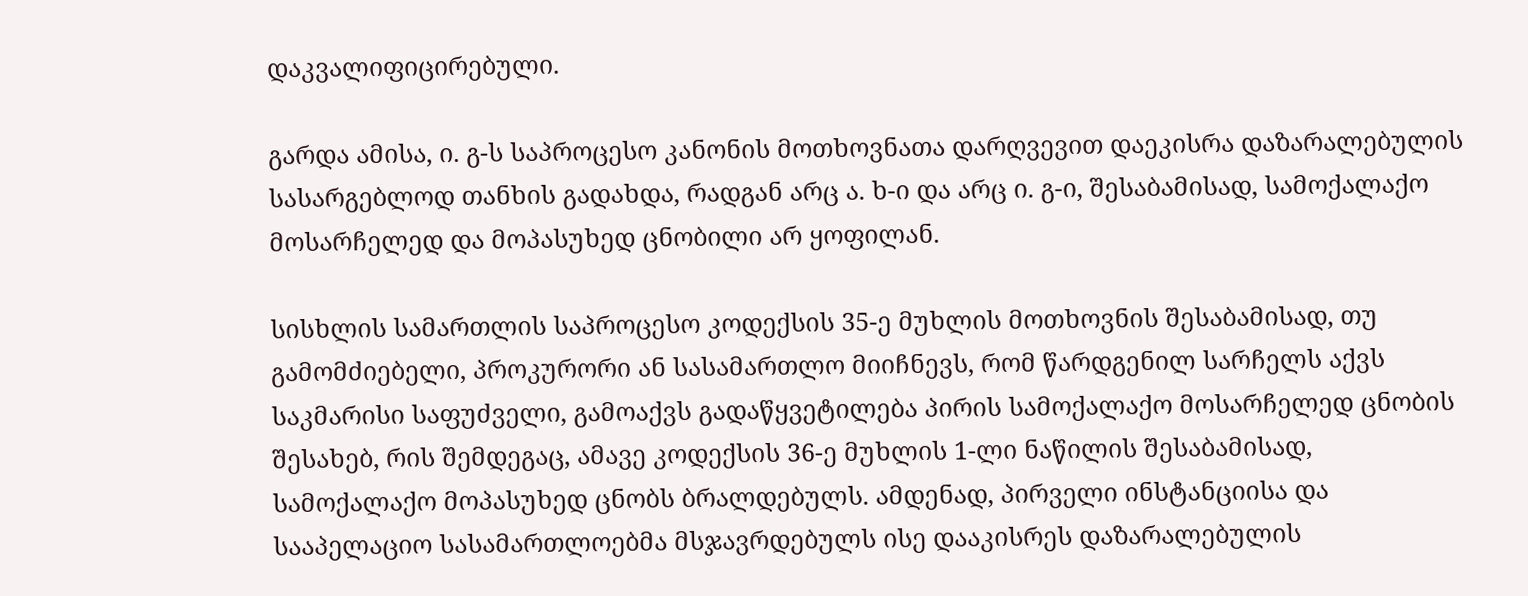დაკვალიფიცირებული.

გარდა ამისა, ი. გ-ს საპროცესო კანონის მოთხოვნათა დარღვევით დაეკისრა დაზარალებულის სასარგებლოდ თანხის გადახდა, რადგან არც ა. ხ-ი და არც ი. გ-ი, შესაბამისად, სამოქალაქო მოსარჩელედ და მოპასუხედ ცნობილი არ ყოფილან.

სისხლის სამართლის საპროცესო კოდექსის 35-ე მუხლის მოთხოვნის შესაბამისად, თუ გამომძიებელი, პროკურორი ან სასამართლო მიიჩნევს, რომ წარდგენილ სარჩელს აქვს საკმარისი საფუძველი, გამოაქვს გადაწყვეტილება პირის სამოქალაქო მოსარჩელედ ცნობის შესახებ, რის შემდეგაც, ამავე კოდექსის 36-ე მუხლის 1-ლი ნაწილის შესაბამისად, სამოქალაქო მოპასუხედ ცნობს ბრალდებულს. ამდენად, პირველი ინსტანციისა და სააპელაციო სასამართლოებმა მსჯავრდებულს ისე დააკისრეს დაზარალებულის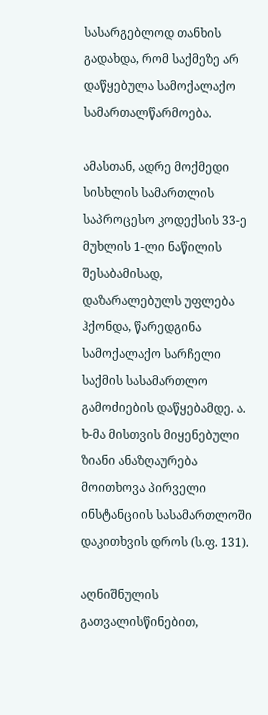სასარგებლოდ თანხის გადახდა, რომ საქმეზე არ დაწყებულა სამოქალაქო სამართალწარმოება.

ამასთან, ადრე მოქმედი სისხლის სამართლის საპროცესო კოდექსის 33-ე მუხლის 1-ლი ნაწილის შესაბამისად, დაზარალებულს უფლება ჰქონდა, წარედგინა სამოქალაქო სარჩელი საქმის სასამართლო გამოძიების დაწყებამდე. ა. ხ-მა მისთვის მიყენებული ზიანი ანაზღაურება მოითხოვა პირველი ინსტანციის სასამართლოში დაკითხვის დროს (ს.ფ. 131).

აღნიშნულის გათვალისწინებით,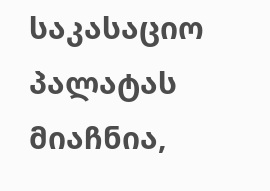საკასაციო პალატას მიაჩნია,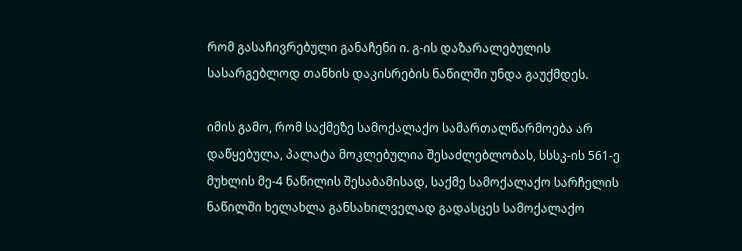რომ გასაჩივრებული განაჩენი ი. გ-ის დაზარალებულის სასარგებლოდ თანხის დაკისრების ნაწილში უნდა გაუქმდეს.

იმის გამო, რომ საქმეზე სამოქალაქო სამართალწარმოება არ დაწყებულა, პალატა მოკლებულია შესაძლებლობას, სსსკ-ის 561-ე მუხლის მე-4 ნაწილის შესაბამისად, საქმე სამოქალაქო სარჩელის ნაწილში ხელახლა განსახილველად გადასცეს სამოქალაქო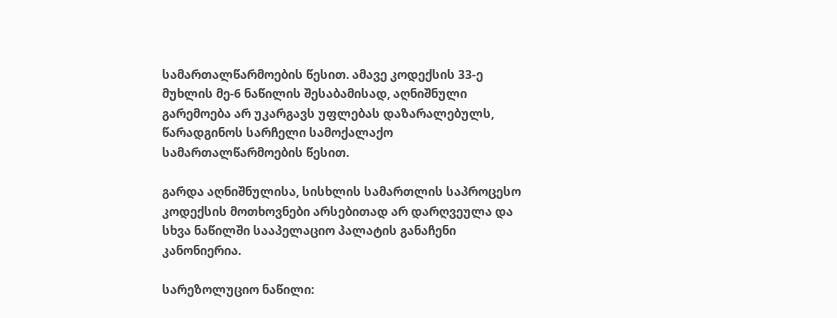სამართალწარმოების წესით. ამავე კოდექსის 33-ე მუხლის მე-6 ნაწილის შესაბამისად, აღნიშნული გარემოება არ უკარგავს უფლებას დაზარალებულს, წარადგინოს სარჩელი სამოქალაქო სამართალწარმოების წესით.

გარდა აღნიშნულისა, სისხლის სამართლის საპროცესო კოდექსის მოთხოვნები არსებითად არ დარღვეულა და სხვა ნაწილში სააპელაციო პალატის განაჩენი კანონიერია.

სარეზოლუციო ნაწილი: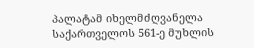პალატამ იხელმძღვანელა საქართველოს 561-ე მუხლის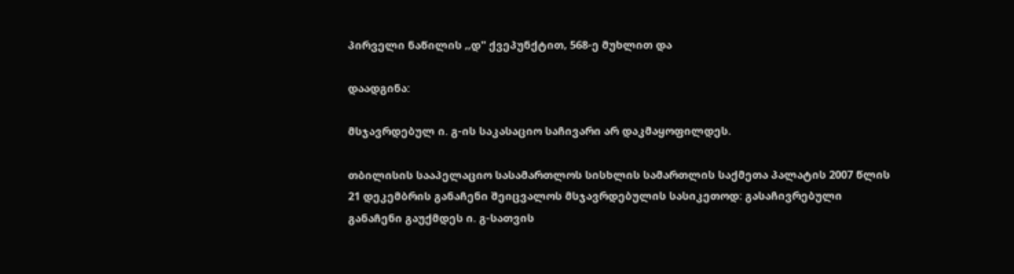პირველი ნაწილის ,,დ" ქვეპუნქტით, 568-ე მუხლით და

დაადგინა:

მსჯავრდებულ ი. გ-ის საკასაციო საჩივარი არ დაკმაყოფილდეს.

თბილისის სააპელაციო სასამართლოს სისხლის სამართლის საქმეთა პალატის 2007 წლის 21 დეკემბრის განაჩენი შეიცვალოს მსჯავრდებულის სასიკეთოდ: გასაჩივრებული განაჩენი გაუქმდეს ი. გ-სათვის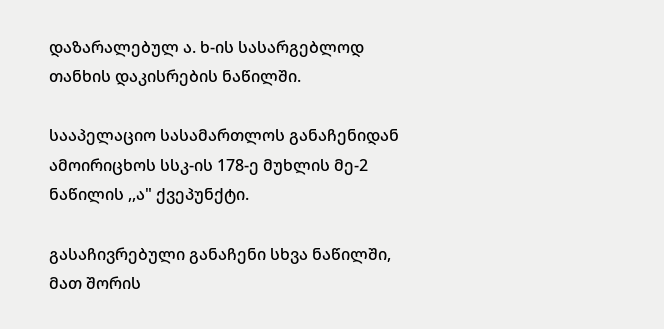დაზარალებულ ა. ხ-ის სასარგებლოდ თანხის დაკისრების ნაწილში.

სააპელაციო სასამართლოს განაჩენიდან ამოირიცხოს სსკ-ის 178-ე მუხლის მე-2 ნაწილის ,,ა" ქვეპუნქტი.

გასაჩივრებული განაჩენი სხვა ნაწილში, მათ შორის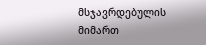მსჯავრდებულის მიმართ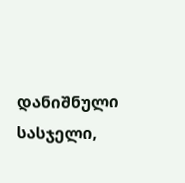დანიშნული სასჯელი,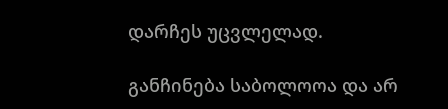დარჩეს უცვლელად.

განჩინება საბოლოოა და არ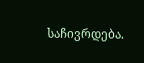საჩივრდება.